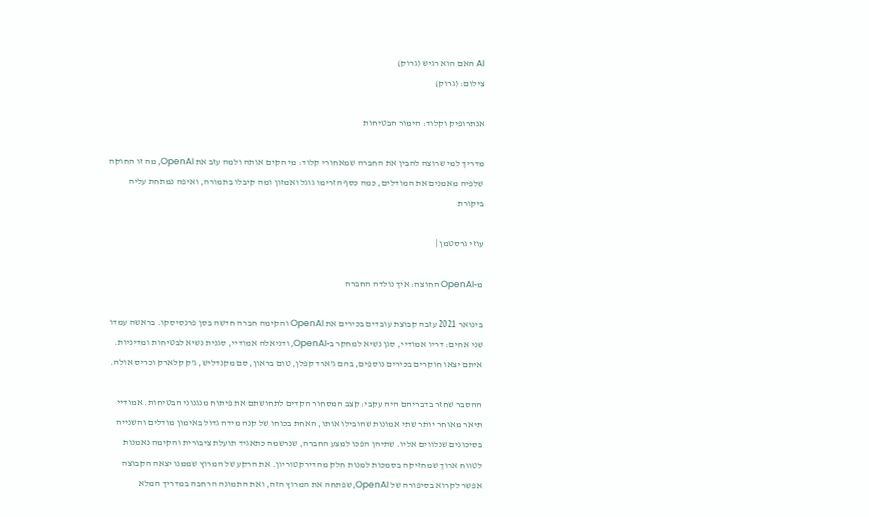AI האם הוא רגיש (גרוק)
צילום: (גרוק)

אנתרופיק וקלוד: הימור הבטיחות

מדריך למי שרוצה להבין את החברה שמאחורי קלוד: מי הקים אותה ולמה עזב את OpenAI, מה זו החוקה שלפיה מאמנים את המודלים, כמה כסף הזרימו גוגל ואמזון ומה קיבלו בתמורה, ואיפה נמתחת עליה ביקורת

עוזי גרסטמן |

מ-OpenAI החוצה: איך נולדה החברה

בינואר 2021 עזבה קבוצת עובדים בכירים את OpenAI והקימה חברה חדשה בסן פרנסיסקו. בראשה עמדו שני אחים: דריו אמודיי, סגן נשיא למחקר ב-OpenAI, ודניאלה אמודיי, סגנית נשיא לבטיחות ומדיניות. איתם יצאו חוקרים בכירים נוספים, בהם ג'ארד קפלן, טום בראון, סם מקנדליש, ג'ק קלארק וכריס אולה.

ההסבר שחזר בדבריהם היה עקבי: קצב המסחור הקדים לתחושתם את פיתוח מנגנוני הבטיחות. אמודיי תיאר מאוחר יותר שתי אמונות שהובילו אותו, האחת בכוחו של קנה מידה גדול באימון מודלים והשנייה בסיכונים שנלווים אליו. שתיהן הפכו למצע החברה, שנרשמה כתאגיד תועלת ציבורית והקימה נאמנות לטווח ארוך שמחזיקה בסמכות למנות חלק מהדירקטוריון. את הרקע של המרוץ שממנו יצאה הקבוצה אפשר לקרוא בסיפורה של OpenAI, שפתחה את המרוץ הזה, ואת התמונה הרחבה במדריך המלא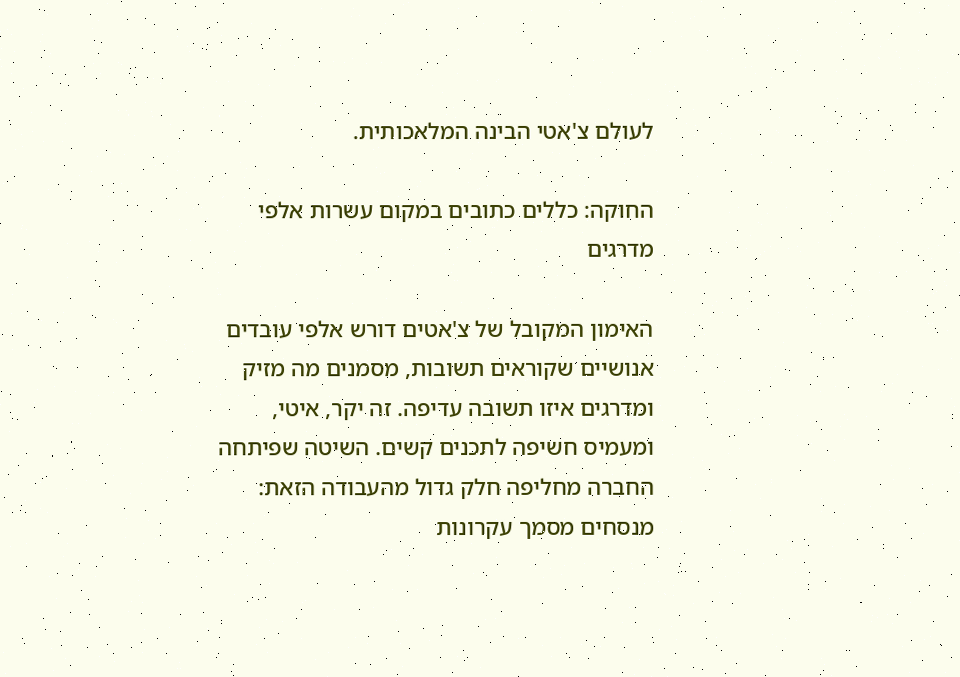לעולם צ'אטי הבינה המלאכותית.

החוקה: כללים כתובים במקום עשרות אלפי מדרגים

האימון המקובל של צ'אטים דורש אלפי עובדים אנושיים שקוראים תשובות, מסמנים מה מזיק ומדרגים איזו תשובה עדיפה. זה יקר, איטי, ומעמיס חשיפה לתכנים קשים. השיטה שפיתחה החברה מחליפה חלק גדול מהעבודה הזאת: מנסחים מסמך עקרונות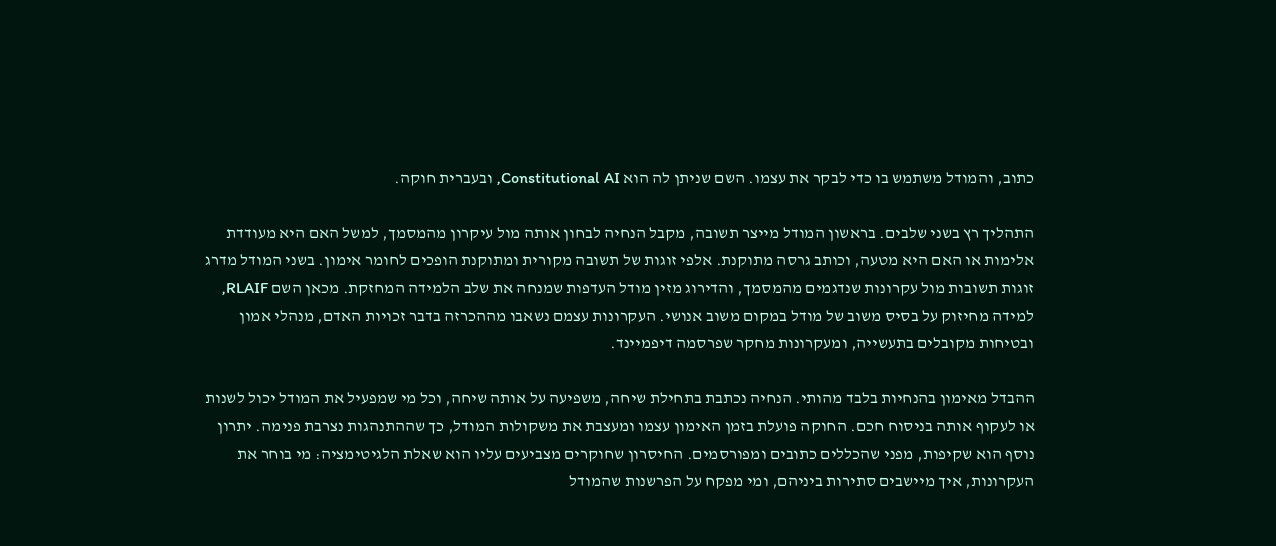כתוב, והמודל משתמש בו כדי לבקר את עצמו. השם שניתן לה הוא Constitutional AI, ובעברית חוקה.

התהליך רץ בשני שלבים. בראשון המודל מייצר תשובה, מקבל הנחיה לבחון אותה מול עיקרון מהמסמך, למשל האם היא מעודדת אלימות או האם היא מטעה, וכותב גרסה מתוקנת. אלפי זוגות של תשובה מקורית ומתוקנת הופכים לחומר אימון. בשני המודל מדרג זוגות תשובות מול עקרונות שנדגמים מהמסמך, והדירוג מזין מודל העדפות שמנחה את שלב הלמידה המחזקת. מכאן השם RLAIF, למידה מחיזוק על בסיס משוב של מודל במקום משוב אנושי. העקרונות עצמם נשאבו מההכרזה בדבר זכויות האדם, מנהלי אמון ובטיחות מקובלים בתעשייה, ומעקרונות מחקר שפרסמה דיפמיינד.

ההבדל מאימון בהנחיות בלבד מהותי. הנחיה נכתבת בתחילת שיחה, משפיעה על אותה שיחה, וכל מי שמפעיל את המודל יכול לשנות או לעקוף אותה בניסוח חכם. החוקה פועלת בזמן האימון עצמו ומעצבת את משקולות המודל, כך שההתנהגות נצרבת פנימה. יתרון נוסף הוא שקיפות, מפני שהכללים כתובים ומפורסמים. החיסרון שחוקרים מצביעים עליו הוא שאלת הלגיטימציה: מי בוחר את העקרונות, איך מיישבים סתירות ביניהם, ומי מפקח על הפרשנות שהמודל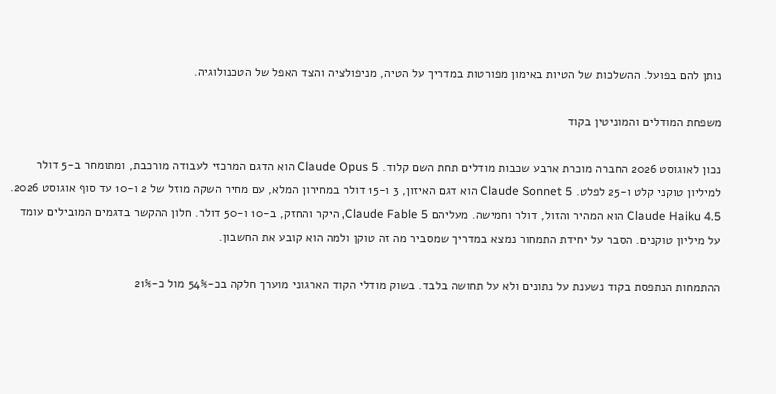נותן להם בפועל. ההשלכות של הטיות באימון מפורטות במדריך על הטיה, מניפולציה והצד האפל של הטכנולוגיה.

משפחת המודלים והמוניטין בקוד

נכון לאוגוסט 2026 החברה מוכרת ארבע שכבות מודלים תחת השם קלוד. Claude Opus 5 הוא הדגם המרכזי לעבודה מורכבת, ומתומחר ב-5 דולר למיליון טוקני קלט ו-25 לפלט. Claude Sonnet 5 הוא דגם האיזון, 3 ו-15 דולר במחירון המלא, עם מחיר השקה מוזל של 2 ו-10 עד סוף אוגוסט 2026. Claude Haiku 4.5 הוא המהיר והזול, דולר וחמישה. מעליהם Claude Fable 5, היקר והחזק, ב-10 ו-50 דולר. חלון ההקשר בדגמים המובילים עומד על מיליון טוקנים. הסבר על יחידת התמחור נמצא במדריך שמסביר מה זה טוקן ולמה הוא קובע את החשבון.

ההתמחות הנתפסת בקוד נשענת על נתונים ולא על תחושה בלבד. בשוק מודלי הקוד הארגוני מוערך חלקה בכ-54% מול כ-21%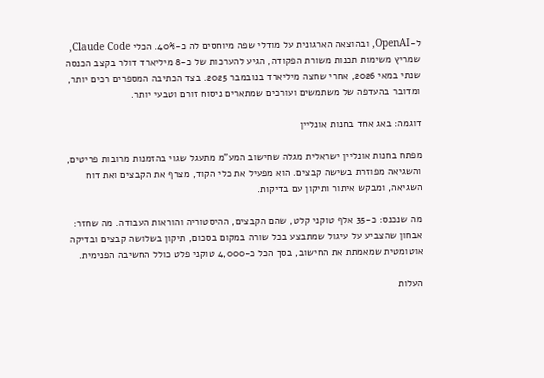ל-OpenAI, ובהוצאה הארגונית על מודלי שפה מיוחסים לה כ-40%. הכלי Claude Code, שמריץ משימות תכנות משורת הפקודה, הגיע להערכות של כ-8 מיליארד דולר בקצב הכנסה שנתי במאי 2026, אחרי שחצה מיליארד בנובמבר 2025. בצד הכתיבה המספרים רכים יותר, ומדובר בהעדפה של משתמשים ועורכים שמתארים ניסוח זורם וטבעי יותר.

דוגמה: באג אחד בחנות אונליין

מפתח בחנות אונליין ישראלית מגלה שחישוב המע"מ מתעגל שגוי בהזמנות מרובות פריטים, והשגיאה מפוזרת בשישה קבצים. הוא מפעיל את כלי הקוד, מצרף את הקבצים ואת דוח השגיאה, ומבקש איתור ותיקון עם בדיקות.

מה שנכנס: כ-35 אלף טוקני קלט, שהם הקבצים, ההיסטוריה והוראות העבודה. מה שחזר: אבחון שהצביע על עיגול שמתבצע בכל שורה במקום בסכום, תיקון בשלושה קבצים ובדיקה אוטומטית שמאמתת את החישוב, בסך הכל כ-4,000 טוקני פלט כולל החשיבה הפנימית.

העלות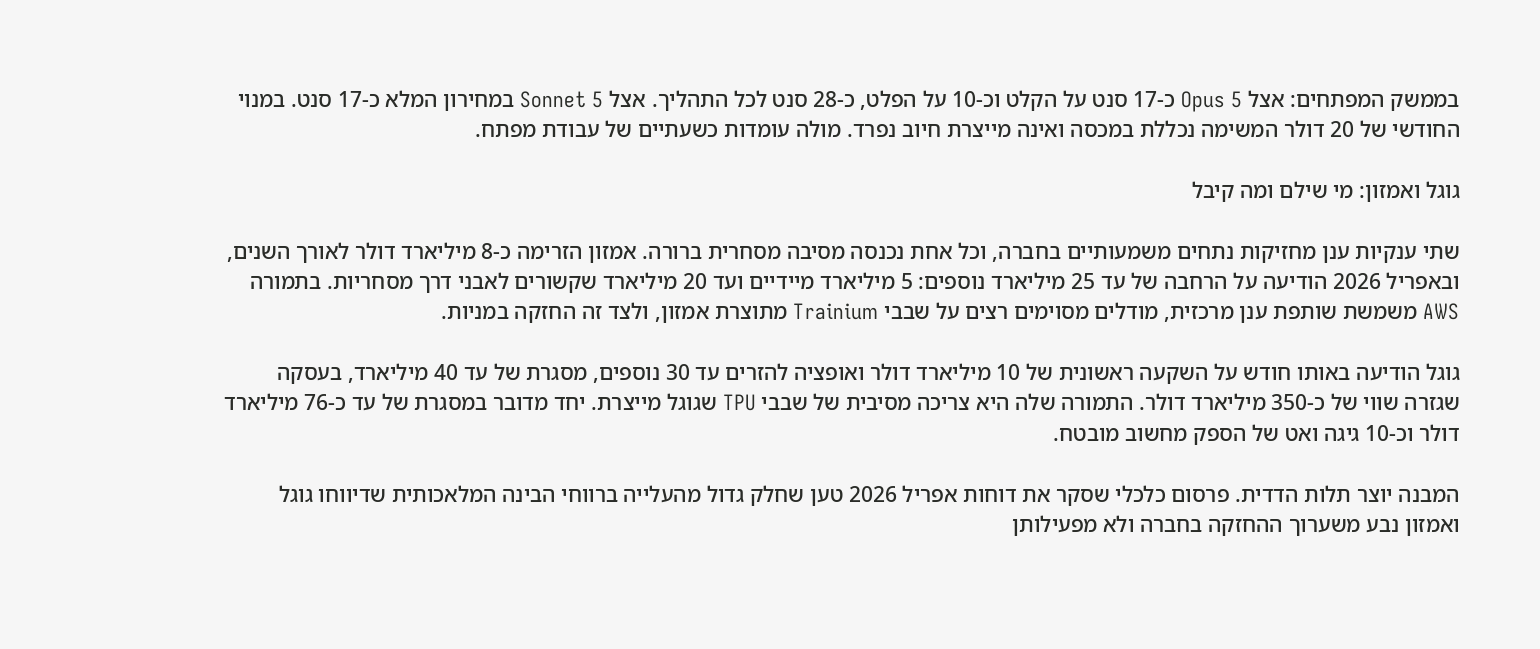בממשק המפתחים: אצל Opus 5 כ-17 סנט על הקלט וכ-10 על הפלט, כ-28 סנט לכל התהליך. אצל Sonnet 5 במחירון המלא כ-17 סנט. במנוי החודשי של 20 דולר המשימה נכללת במכסה ואינה מייצרת חיוב נפרד. מולה עומדות כשעתיים של עבודת מפתח.

גוגל ואמזון: מי שילם ומה קיבל

שתי ענקיות ענן מחזיקות נתחים משמעותיים בחברה, וכל אחת נכנסה מסיבה מסחרית ברורה. אמזון הזרימה כ-8 מיליארד דולר לאורך השנים, ובאפריל 2026 הודיעה על הרחבה של עד 25 מיליארד נוספים: 5 מיליארד מיידיים ועד 20 מיליארד שקשורים לאבני דרך מסחריות. בתמורה AWS משמשת שותפת ענן מרכזית, מודלים מסוימים רצים על שבבי Trainium מתוצרת אמזון, ולצד זה החזקה במניות.

גוגל הודיעה באותו חודש על השקעה ראשונית של 10 מיליארד דולר ואופציה להזרים עד 30 נוספים, מסגרת של עד 40 מיליארד, בעסקה שגזרה שווי של כ-350 מיליארד דולר. התמורה שלה היא צריכה מסיבית של שבבי TPU שגוגל מייצרת. יחד מדובר במסגרת של עד כ-76 מיליארד דולר וכ-10 גיגה ואט של הספק מחשוב מובטח.

המבנה יוצר תלות הדדית. פרסום כלכלי שסקר את דוחות אפריל 2026 טען שחלק גדול מהעלייה ברווחי הבינה המלאכותית שדיווחו גוגל ואמזון נבע משערוך ההחזקה בחברה ולא מפעילותן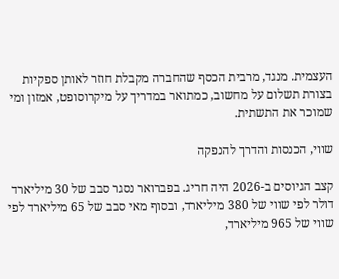העצמית. מנגד, מרבית הכסף שהחברה מקבלת חוזר לאותן ספקיות בצורת תשלום על מחשוב, כמתואר במדריך על מיקרוסופט, אמזון ומי שמוכר את התשתית.

שווי, הכנסות והדרך להנפקה

קצב הגיוסים ב-2026 היה חריג. בפברואר נסגר סבב של 30 מיליארד דולר לפי שווי של 380 מיליארד, ובסוף מאי סבב של 65 מיליארד לפי שווי של 965 מיליארד,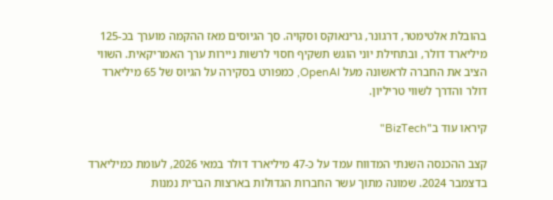בהובלת אלטימטר, דרגונר, גרינאוקס וסקויה. סך הגיוסים מאז ההקמה מוערך בכ-125 מיליארד דולר, ובתחילת יוני הוגש תשקיף חסוי לרשות ניירות ערך האמריקאית. השווי הציב את החברה לראשונה מעל OpenAI, כמפורט בסקירה על הגיוס של 65 מיליארד דולר והדרך לשווי טריליון.

קיראו עוד ב"BizTech"

קצב ההכנסה השנתי המדווח עמד על כ-47 מיליארד דולר במאי 2026, לעומת כמיליארד בדצמבר 2024. שמונה מתוך עשר החברות הגדולות בארצות הברית נמנות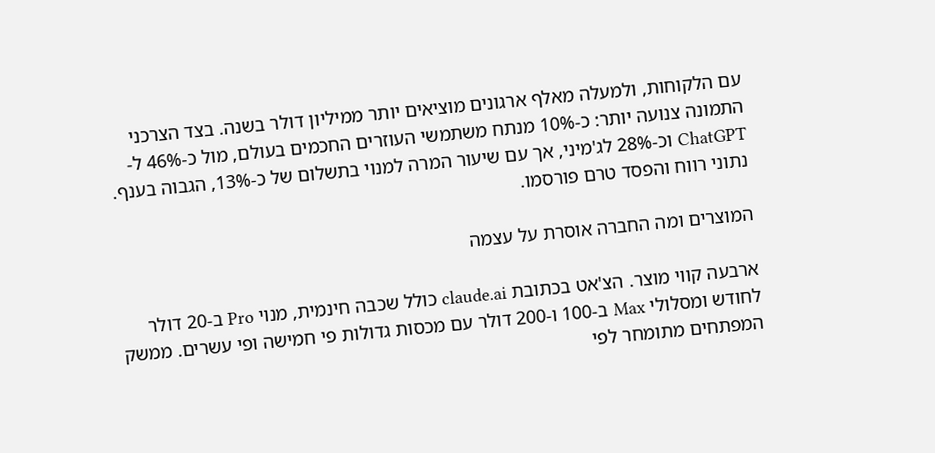עם הלקוחות, ולמעלה מאלף ארגונים מוציאים יותר ממיליון דולר בשנה. בצד הצרכני התמונה צנועה יותר: כ-10% מנתח משתמשי העוזרים החכמים בעולם, מול כ-46% ל-ChatGPT וכ-28% לג'מיני, אך עם שיעור המרה למנוי בתשלום של כ-13%, הגבוה בענף. נתוני רווח והפסד טרם פורסמו.

המוצרים ומה החברה אוסרת על עצמה

ארבעה קווי מוצר. הצ'אט בכתובת claude.ai כולל שכבה חינמית, מנוי Pro ב-20 דולר לחודש ומסלולי Max ב-100 ו-200 דולר עם מכסות גדולות פי חמישה ופי עשרים. ממשק המפתחים מתומחר לפי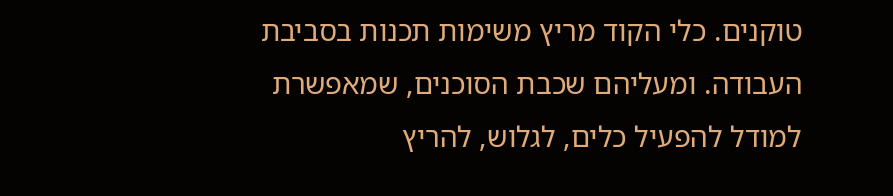טוקנים. כלי הקוד מריץ משימות תכנות בסביבת העבודה. ומעליהם שכבת הסוכנים, שמאפשרת למודל להפעיל כלים, לגלוש, להריץ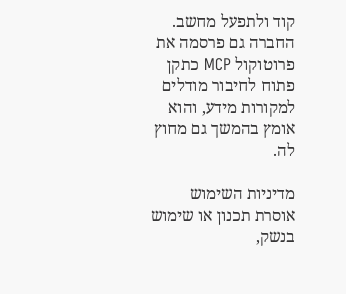קוד ולתפעל מחשב. החברה גם פרסמה את פרוטוקול MCP כתקן פתוח לחיבור מודלים למקורות מידע, והוא אומץ בהמשך גם מחוץ לה.

מדיניות השימוש אוסרת תכנון או שימוש בנשק,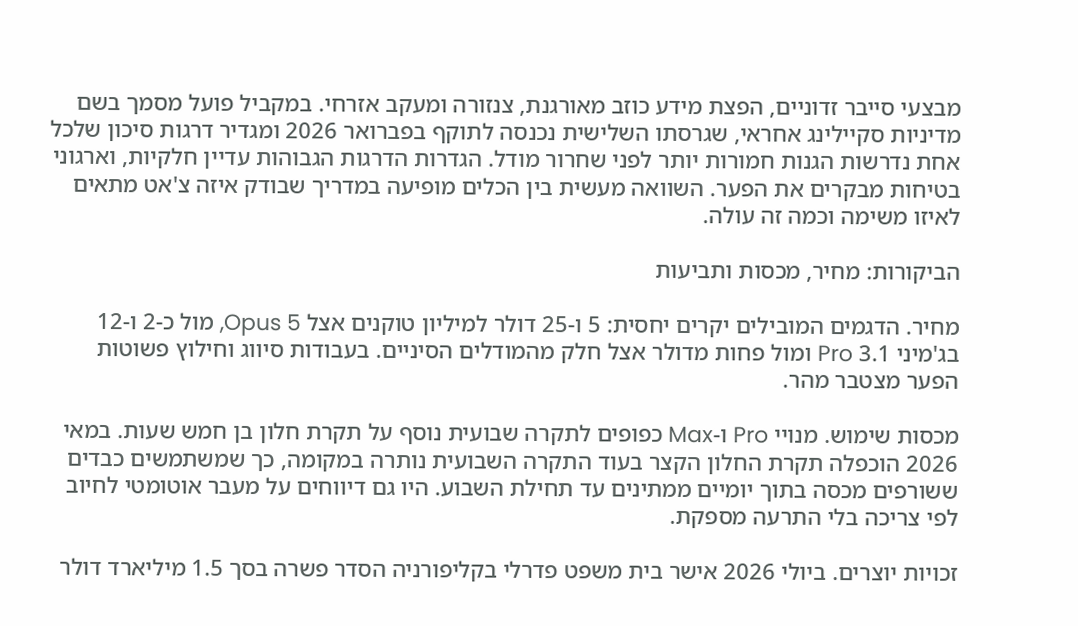מבצעי סייבר זדוניים, הפצת מידע כוזב מאורגנת, צנזורה ומעקב אזרחי. במקביל פועל מסמך בשם מדיניות סקיילינג אחראי, שגרסתו השלישית נכנסה לתוקף בפברואר 2026 ומגדיר דרגות סיכון שלכל אחת נדרשות הגנות חמורות יותר לפני שחרור מודל. הגדרות הדרגות הגבוהות עדיין חלקיות, וארגוני בטיחות מבקרים את הפער. השוואה מעשית בין הכלים מופיעה במדריך שבודק איזה צ'אט מתאים לאיזו משימה וכמה זה עולה.

הביקורות: מחיר, מכסות ותביעות

מחיר. הדגמים המובילים יקרים יחסית: 5 ו-25 דולר למיליון טוקנים אצל Opus 5, מול כ-2 ו-12 בג'מיני 3.1 Pro ומול פחות מדולר אצל חלק מהמודלים הסיניים. בעבודות סיווג וחילוץ פשוטות הפער מצטבר מהר.

מכסות שימוש. מנויי Pro ו-Max כפופים לתקרה שבועית נוסף על תקרת חלון בן חמש שעות. במאי 2026 הוכפלה תקרת החלון הקצר בעוד התקרה השבועית נותרה במקומה, כך שמשתמשים כבדים ששורפים מכסה בתוך יומיים ממתינים עד תחילת השבוע. היו גם דיווחים על מעבר אוטומטי לחיוב לפי צריכה בלי התרעה מספקת.

זכויות יוצרים. ביולי 2026 אישר בית משפט פדרלי בקליפורניה הסדר פשרה בסך 1.5 מיליארד דולר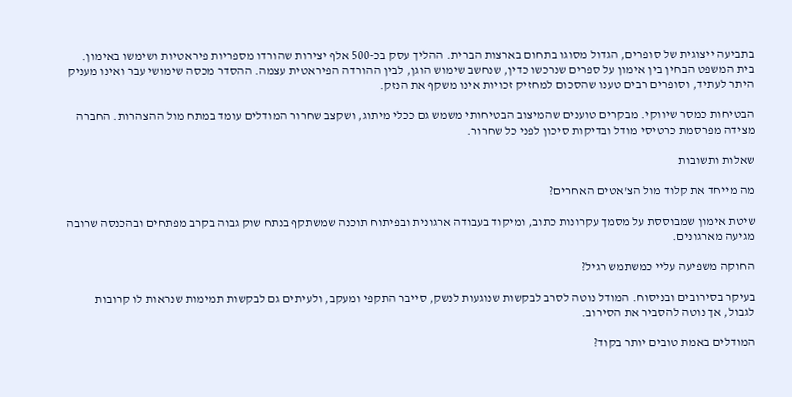בתביעה ייצוגית של סופרים, הגדול מסוגו בתחום בארצות הברית. ההליך עסק בכ-500 אלף יצירות שהורדו מספריות פיראטיות ושימשו באימון. בית המשפט הבחין בין אימון על ספרים שנרכשו כדין, שנחשב שימוש הוגן, לבין ההורדה הפיראטית עצמה. ההסדר מכסה שימושי עבר ואינו מעניק היתר לעתיד, וסופרים רבים טענו שהסכום למחזיק זכויות אינו משקף את הנזק.

הבטיחות כמסר שיווקי. מבקרים טוענים שהמיצוב הבטיחותי משמש גם ככלי מיתוג, ושקצב שחרור המודלים עומד במתח מול ההצהרות. החברה מצידה מפרסמת כרטיסי מודל ובדיקות סיכון לפני כל שחרור.

שאלות ותשובות

מה מייחד את קלוד מול הצ'אטים האחרים?

שיטת אימון שמבוססת על מסמך עקרונות כתוב, ומיקוד בעבודה ארגונית ובפיתוח תוכנה שמשתקף בנתח שוק גבוה בקרב מפתחים ובהכנסה שרובה מגיעה מארגונים.

החוקה משפיעה עליי כמשתמש רגיל?

בעיקר בסירובים ובניסוח. המודל נוטה לסרב לבקשות שנוגעות לנשק, סייבר התקפי ומעקב, ולעיתים גם לבקשות תמימות שנראות לו קרובות לגבול, אך נוטה להסביר את הסירוב.

המודלים באמת טובים יותר בקוד?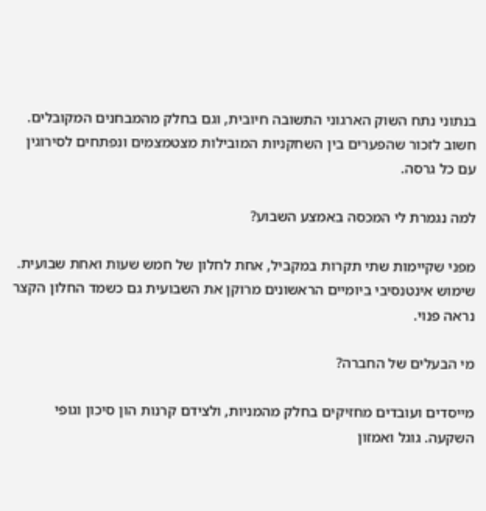בנתוני נתח השוק הארגוני התשובה חיובית, וגם בחלק מהמבחנים המקובלים. חשוב לזכור שהפערים בין השחקניות המובילות מצטמצמים ונפתחים לסירוגין עם כל גרסה.

למה נגמרת לי המכסה באמצע השבוע?

מפני שקיימות שתי תקרות במקביל, אחת לחלון של חמש שעות ואחת שבועית. שימוש אינטנסיבי ביומיים הראשונים מרוקן את השבועית גם כשמד החלון הקצר נראה פנוי.

מי הבעלים של החברה?

מייסדים ועובדים מחזיקים בחלק מהמניות, ולצידם קרנות הון סיכון וגופי השקעה. גוגל ואמזון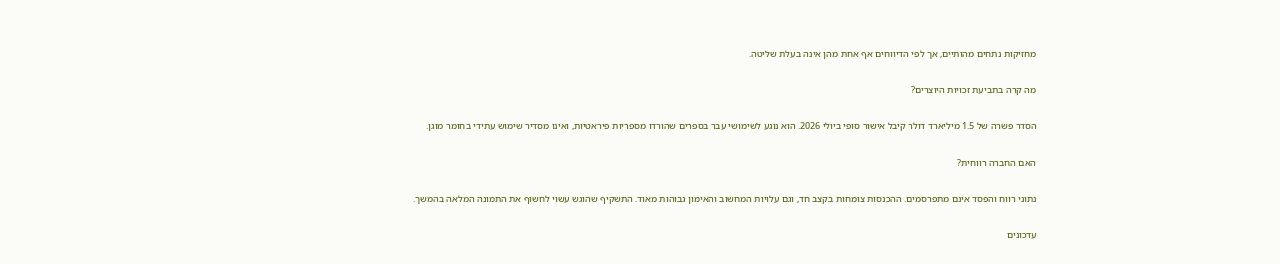מחזיקות נתחים מהותיים, אך לפי הדיווחים אף אחת מהן אינה בעלת שליטה.

מה קרה בתביעת זכויות היוצרים?

הסדר פשרה של 1.5 מיליארד דולר קיבל אישור סופי ביולי 2026. הוא נוגע לשימושי עבר בספרים שהורדו מספריות פיראטיות, ואינו מסדיר שימוש עתידי בחומר מוגן.

האם החברה רווחית?

נתוני רווח והפסד אינם מתפרסמים. ההכנסות צומחות בקצב חד, וגם עלויות המחשוב והאימון גבוהות מאוד. התשקיף שהוגש עשוי לחשוף את התמונה המלאה בהמשך.

עדכונים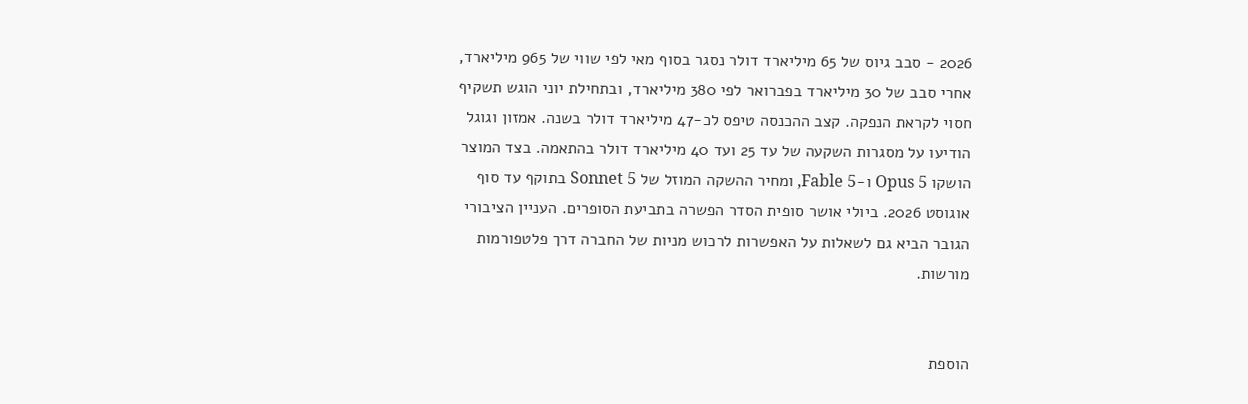2026 - סבב גיוס של 65 מיליארד דולר נסגר בסוף מאי לפי שווי של 965 מיליארד, אחרי סבב של 30 מיליארד בפברואר לפי 380 מיליארד, ובתחילת יוני הוגש תשקיף חסוי לקראת הנפקה. קצב ההכנסה טיפס לכ-47 מיליארד דולר בשנה. אמזון וגוגל הודיעו על מסגרות השקעה של עד 25 ועד 40 מיליארד דולר בהתאמה. בצד המוצר הושקו Opus 5 ו-Fable 5, ומחיר ההשקה המוזל של Sonnet 5 בתוקף עד סוף אוגוסט 2026. ביולי אושר סופית הסדר הפשרה בתביעת הסופרים. העניין הציבורי הגובר הביא גם לשאלות על האפשרות לרכוש מניות של החברה דרך פלטפורמות מורשות.


הוספת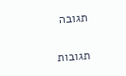תגובה

תגובות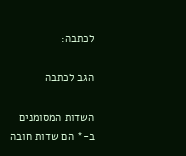לכתבה:

הגב לכתבה

השדות המסומנים ב-* הם שדות חובה